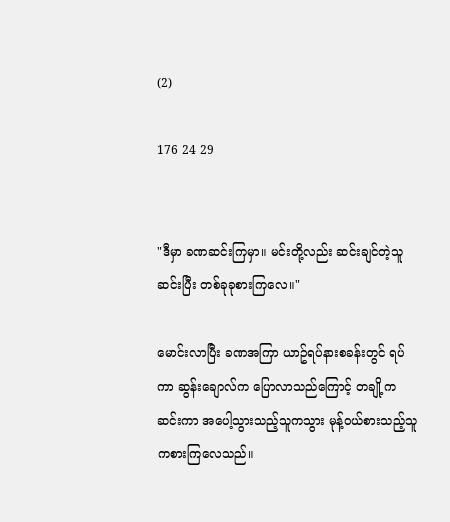(2)

176 24 29


"ဒီမှာ ခဏဆင်းကြမှာ။ မင်းတို့လည်း ဆင်းချင်တဲ့သူဆင်းပြီး တစ်ခုခုစားကြလေ။"

မောင်းလာပြီး ခဏအကြာ ယာဥ်ရပ်နားစခန်းတွင် ရပ်ကာ ဆွန်းချောလ်က ပြောလာသည်ကြောင့် တချို့က ဆင်းကာ အပေါ့သွားသည့်သူကသွား မုန့်ဝယ်စားသည့်သူကစားကြလေသည်။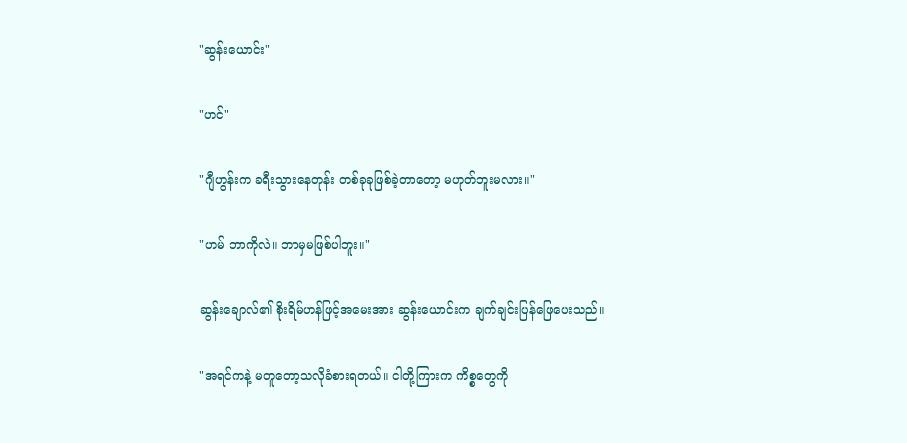"ဆွန်းယောင်း"

"ဟင်"

"ဂျီဟွန်းက ခရီးသွားနေတုန်း တစ်ခုခုဖြစ်ခဲ့တာတော့ မဟုတ်ဘူးမလား။"

"ဟမ် ဘာကိုလဲ။ ဘာမှမဖြစ်ပါဘူး။"

ဆွန်းချောလ်၏ စိုးရိမ်ဟန်ဖြင့်အမေးအား ဆွန်းယောင်းက ချက်ချင်းပြန်ဖြေပေးသည်။

"အရင်ကနဲ့ မတူတော့သလိုခံစားရတယ်။ ငါတို့ကြားက ကိစ္စတွေကို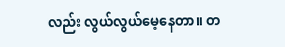လည်း လွယ်လွယ်မေ့နေတာ။ တ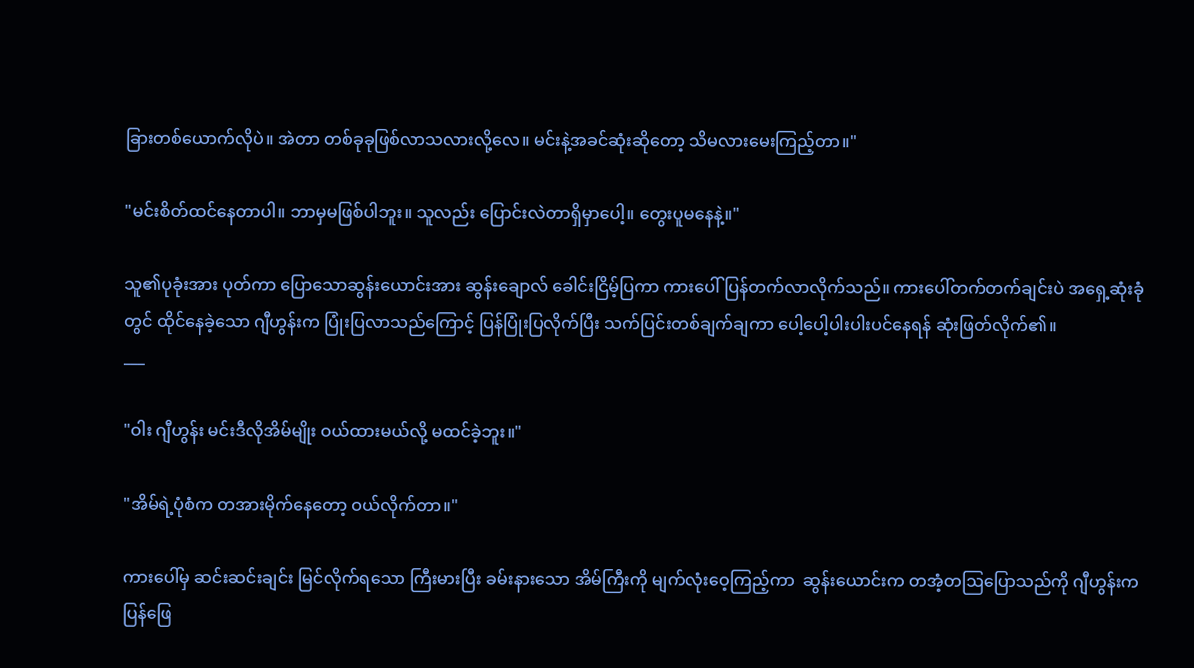ခြားတစ်ယောက်လိုပဲ။ အဲတာ တစ်ခုခုဖြစ်လာသလားလို့လေ။ မင်းနဲ့အခင်ဆုံးဆိုတော့ သိမလားမေးကြည့်တာ။"

"မင်းစိတ်ထင်နေတာပါ။ ဘာမှမဖြစ်ပါဘူး။ သူလည်း ပြောင်းလဲတာရှိမှာပေါ့။ တွေးပူမနေနဲ့။"

သူ၏ပုခုံးအား ပုတ်ကာ ပြောသောဆွန်းယောင်းအား ဆွန်းချောလ် ခေါင်းငြိမ့်ပြကာ ကားပေါ်ပြန်တက်လာလိုက်သည်။ ကားပေါ်တက်တက်ချင်းပဲ အရှေ့ဆုံးခုံတွင် ထိုင်နေခဲ့သော ဂျီဟွန်းက ပြုံးပြလာသည်ကြောင့် ပြန်ပြုံးပြလိုက်ပြီး သက်ပြင်းတစ်ချက်ချကာ ပေါ့ပေါ့ပါးပါးပင်နေရန် ဆုံးဖြတ်လိုက်၏။
___

"ဝါး ဂျီဟွန်း မင်းဒီလိုအိမ်မျိုး ဝယ်ထားမယ်လို့ မထင်ခဲ့ဘူး။"

"အိမ်ရဲ့ပုံစံက တအားမိုက်နေတော့ ဝယ်လိုက်တာ။"

ကားပေါ်မှ ဆင်းဆင်းချင်း မြင်လိုက်ရသော ကြီးမားပြီး ခမ်းနားသော အိမ်ကြီးကို မျက်လုံးဝေ့ကြည့်ကာ  ဆွန်းယောင်းက တအံ့တဩပြောသည်ကို ဂျီဟွန်းက ပြန်ဖြေ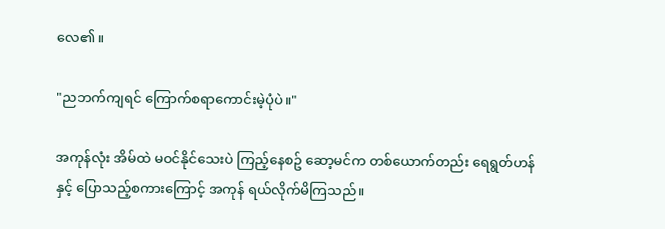လေ၏။

"ညဘက်ကျရင် ကြောက်စရာကောင်းမဲ့ပုံပဲ။"

အကုန်လုံး အိမ်ထဲ မဝင်နိုင်သေးပဲ ကြည့်နေစဥ် ဆော့မင်က တစ်ယောက်တည်း ရေရွတ်ဟန်နှင့် ပြောသည့်စကားကြောင့် အကုန် ရယ်လိုက်မိကြသည်။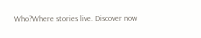Who?Where stories live. Discover now